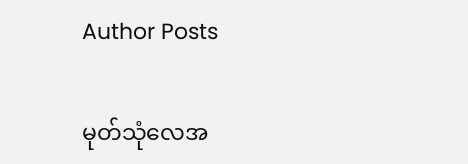Author Posts

မုတ်သုံလေအ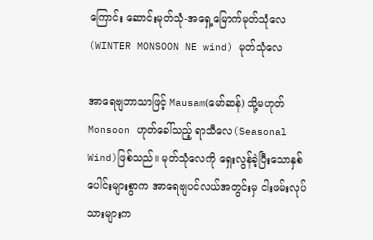ကြောင်း ဆောင်းမုတ်သုံ-အရှေ့မြောက်မုတ်သုံလေ (WINTER MONSOON NE wind) မုတ်သုံလေ

အာရေဗျဘာသာဖြင့် Mausam(မော်ဆန်) သို့မဟုတ် Monsoon ဟုတ်ခေါ်သည့် ရာသီလေ(Seasonal Wind)ဖြစ်သည်။ မုတ်သုံလေကို ရှေးလွန်ခဲ့ပြီးသောနှစ်ပေါင်းများစွာက အာရေဗျပင်လယ်အတွင်းမှ ငါးဖမ်းလုပ်သားများက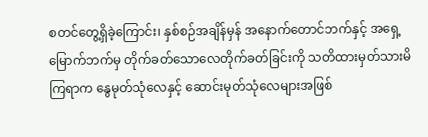စတင်တွေ့ရှိခဲ့ကြောင်း၊ နှစ်စဉ်အချိန်မှန် အနောက်တောင်ဘက်နှင့် အရှေ့မြောက်ဘက်မှ တိုက်ခတ်သောလေတိုက်ခတ်ခြင်းကို သတိထားမှတ်သားမိကြရာက နွေမုတ်သုံလေနှင့် ဆောင်းမုတ်သုံလေများအဖြစ်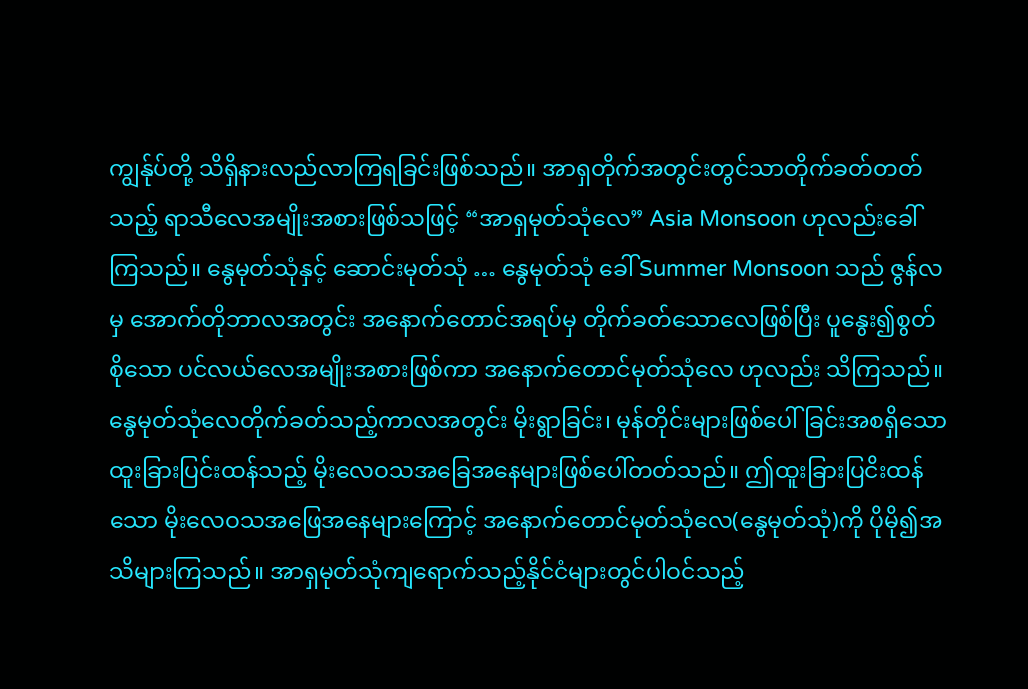ကျွန်ုပ်တို့ သိရှိနားလည်လာကြရခြင်းဖြစ်သည်။ အာရှတိုက်အတွင်းတွင်သာတိုက်ခတ်တတ်သည့် ရာသီလေအမျိုးအစားဖြစ်သဖြင့် “အာရှမုတ်သုံလေ” Asia Monsoon ဟုလည်းခေါ်ကြသည်။ နွေမုတ်သုံနှင့် ဆောင်းမုတ်သုံ … နွေမုတ်သုံ ခေါ် Summer Monsoon သည် ဇွန်လမှ အောက်တိုဘာလအတွင်း အနောက်တောင်အရပ်မှ တိုက်ခတ်သောလေဖြစ်ပြီး ပူနွေး၍စွတ်စိုသော ပင်လယ်လေအမျိုးအစားဖြစ်ကာ အနောက်တောင်မုတ်သုံလေ ဟုလည်း သိကြသည်။ နွေမုတ်သုံလေတိုက်ခတ်သည့်ကာလအတွင်း မိုးရွာခြင်း၊ မုန်တိုင်းများဖြစ်ပေါ်ခြင်းအစရှိသော ထူးခြားပြင်းထန်သည့် မိုးလေဝသအခြေအနေများဖြစ်ပေါ်တတ်သည်။ ဤထူးခြားပြငိးထန်သော မိုးလေဝသအဖြေအနေများကြောင့် အနောက်တောင်မုတ်သုံလေ(နွေမုတ်သုံ)ကို ပိုမို၍အသိများကြသည်။ အာရှမုတ်သုံကျရောက်သည့်နိုင်ငံများတွင်ပါဝင်သည့်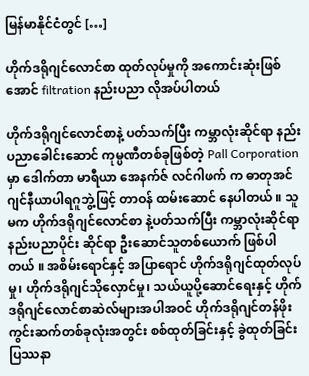မြန်မာနိုင်ငံတွင် […]

ဟိုက်ဒရိုဂျင်လောင်စာ ထုတ်လုပ်မှုကို အကောင်းဆုံးဖြစ်အောင် filtration နည်းပညာ လိုအပ်ပါတယ်

ဟိုက်ဒရိုဂျင်လောင်စာနဲ့ ပတ်သက်ပြီး ကမ္ဘာလုံးဆိုင်ရာ နည်းပညာခေါင်းဆောင် ကုမ္ပဏီတစ်ခုဖြစ်တဲ့ Pall Corporation မှာ ဒေါက်တာ မာရီယာ အေနက်ဇ် လင်ဂါဖက် က ဓာတုအင်ဂျင်နီယာပါရဂူဘွဲ့ဖြင့် တာဝန် ထမ်းဆောင် နေပါတယ် ။ သူမက ဟိုက်ဒရိုဂျင်လောင်စာ နဲ့ပတ်သက်ပြီး ကမ္ဘာလုံးဆိုင်ရာ နည်းပညာပိုင်း ဆိုင်ရာ ဦးဆောင်သူတစ်ယောက် ဖြစ်ပါတယ် ။ အစိမ်းရောင်နှင့် အပြာရောင် ဟိုက်ဒရိုဂျင်ထုတ်လုပ်မှု၊ ဟိုက်ဒရိုဂျင်သိုလှောင်မှု၊ သယ်ယူပို့ဆောင်ရေးနှင့် ဟိုက်ဒရိုဂျင်လောင်စာဆဲလ်များအပါအဝင် ဟိုက်ဒရိုဂျင်တန်ဖိုးကွင်းဆက်တစ်ခုလုံးအတွင်း စစ်ထုတ်ခြင်းနှင့် ခွဲထုတ်ခြင်းပြဿနာ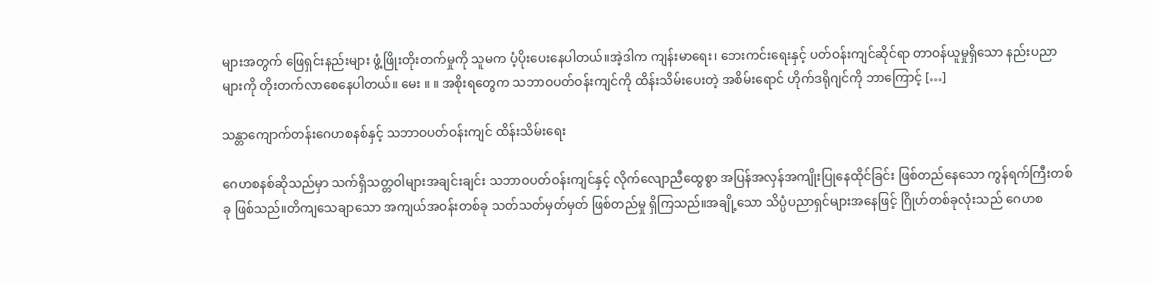များအတွက် ဖြေရှင်းနည်းများ ဖွံ့ဖြိုးတိုးတက်မှုကို သူမက ပံ့ပိုးပေးနေပါတယ်။အဲ့ဒါက ကျန်းမာရေး၊ ဘေးကင်းရေးနှင့် ပတ်ဝန်းကျင်ဆိုင်ရာ တာဝန်ယူမှုရှိသော နည်းပညာများကို တိုးတက်လာစေနေပါတယ်။ မေး ။ ။ အစိုးရတွေက သဘာဝပတ်ဝန်းကျင်ကို ထိန်းသိမ်းပေးတဲ့ အစိမ်းရောင် ဟိုက်ဒရိုဂျင်ကို ဘာကြောင့် […]

သန္တာကျောက်တန်းဂေဟစနစ်နှင့် သဘာဝပတ်ဝန်းကျင် ထိန်းသိမ်းရေး

ဂေဟစနစ်ဆိုသည်မှာ သက်ရှိသတ္တဝါများအချင်းချင်း သဘာဝပတ်ဝန်းကျင်နှင့် လိုက်လျောညီထွေစွာ အပြန်အလှန်အကျိုးပြုနေထိုင်ခြင်း ဖြစ်တည်နေသော ကွန်ရက်ကြီးတစ်ခု ဖြစ်သည်။တိကျသေချာသော အကျယ်အဝန်းတစ်ခု သတ်သတ်မှတ်မှတ် ဖြစ်တည်မှု ရှိကြသည်။အချို့သော သိပ္ပံပညာရှင်များအနေဖြင့် ဂြိုဟ်တစ်ခုလုံးသည် ဂေဟစ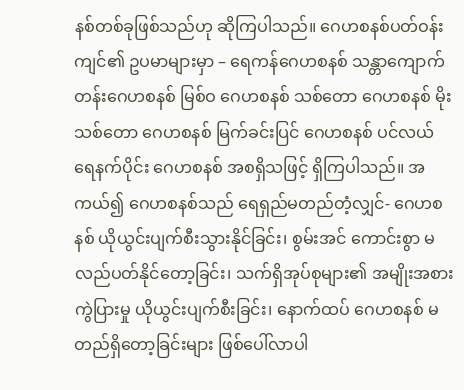နစ်တစ်ခုဖြစ်သည်ဟု ဆိုကြပါသည်။ ဂေဟစနစ်ပတ်ဝန်းကျင်၏ ဥပမာများမှာ – ရေကန်ဂေဟစနစ် သန္တာကျောက်တန်းဂေဟစနစ် မြစ်ဝ ဂေဟစနစ် သစ်တော ဂေဟစနစ် မိုးသစ်တော ဂေဟစနစ် မြက်ခင်းပြင် ဂေဟစနစ် ပင်လယ်ရေနက်ပိုင်း ဂေဟစနစ် အစရှိသဖြင့် ရှိကြပါသည်။ အကယ်၍ ဂေဟစနစ်သည် ရေရှည်မတည်တံ့လျှင်- ဂေဟစနစ် ယိုယွင်းပျက်စီးသွားနိုင်ခြင်း၊ စွမ်းအင် ကောင်းစွာ မလည်ပတ်နိုင်တော့ခြင်း၊ သက်ရှိအုပ်စုများ၏ အမျိုးအစားကွဲပြားမှု ယိုယွင်းပျက်စီးခြင်း၊ နောက်ထပ် ဂေဟစနစ် မတည်ရှိတော့ခြင်းများ ဖြစ်ပေါ်လာပါ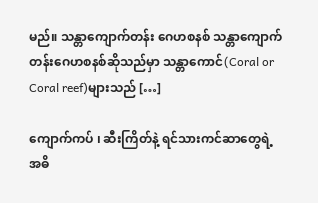မည်။ သန္တာကျောက်တန်း ဂေဟစနစ် သန္တာကျောက်တန်းဂေဟစနစ်ဆိုသည်မှာ သန္တာကောင်(Coral or Coral reef)များသည် […]

ကျောက်ကပ် ၊ ဆီးကြိတ်နဲ့ ရင်သားကင်ဆာတွေရဲ့ အဓိ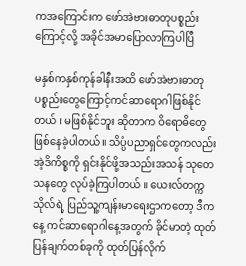ကအကြောင်းက ဖော်အဲဗားဓာတုပစ္စည်းကြောင့်လို့ အခိုင်အမာပြောလာကြပါပြီ

မနှစ်ကနှစ်ကုန်ခါနီးအထိ ဖော်အဲဗားဓာတုပစ္စည်းတွေကြောင့်ကင်ဆာရောဂါဖြစ်နိုင်တယ် ၊ မဖြစ်နိုင်ဘူး ဆိုတာက ဝိရောဓိတွေ ဖြစ်နေခဲ့ပါတယ်။ သိပ္ပံပညာရှင်တွေကလည်း အဲ့ဒိကိစ္စကို ရှင်းနိုင်ဖို့အသည်းအသန် သုတေသနတွေ လုပ်ခဲ့ကြပါတယ် ။ ယေးလ်တက္ကသိုလ်ရဲ့ ပြည်သူ့ကျန်းမာရေးဌာကတော့ ဒီကနေ့ ကင်ဆာရောဂါနေ့အတွက် ခိုင်မာတဲ့ ထုတ်ပြန်ချက်တစ်ခုကို ထုတ်ပြန်လိုက်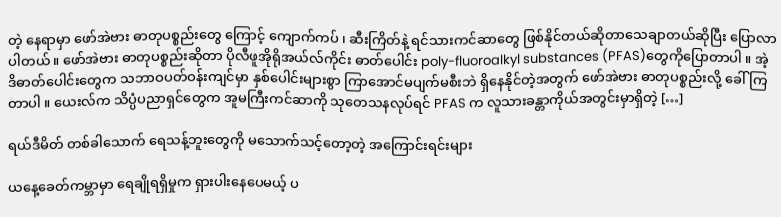တဲ့ နေရာမှာ ဖော်အဲဗား ဓာတုပစ္စည်းတွေ ကြောင့် ကျောက်ကပ် ၊ ဆီးကြိတ်နဲ့ ရင်သားကင်ဆာတွေ ဖြစ်နိုင်တယ်ဆိုတာသေချာတယ်ဆိုပြီး ပြောလာပါတယ်။ ဖော်အဲဗား ဓာတုပစ္စည်းဆိုတာ ပိုလီဖူအိုရိုအယ်လ်ကိုင်း ဓာတ်ပေါင်း poly-fluoroalkyl substances (PFAS)တွေကိုပြောတာပါ ။ အဲ့ ဒိဓာတ်ပေါင်းတွေက သဘာဝပတ်ဝန်းကျင်မှာ နှစ်ပေါင်းများစွာ ကြာအောင်မပျက်မစီးဘဲ ရှိနေနိုင်တဲ့အတွက် ဖော်အဲဗား ဓာတုပစ္စည်းလို့ ခေါ်ကြတာပါ ။ ယေးလ်က သိပ္ပံပညာရှင်တွေက အူမကြီးကင်ဆာကို သုတေသနလုပ်ရင် PFAS က လူသားခန္တာကိုယ်အတွင်းမှာရှိတဲ့ […]

ရယ်ဒီမိတ် တစ်ခါသောက် ရေသန့်ဘူးတွေကို မသောက်သင့်တော့တဲ့ အကြောင်းရင်းများ

ယနေ့ခေတ်ကမ္ဘာမှာ ရေချိုရရှိမှုက ရှားပါးနေပေမယ့် ပ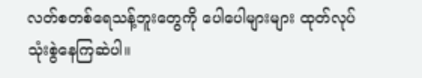လတ်စတစ်ရေသန့်ဘူးတွေကို ပေါပေါများများ ထုတ်လုပ်သုံးစွဲနေကြဆဲပါ။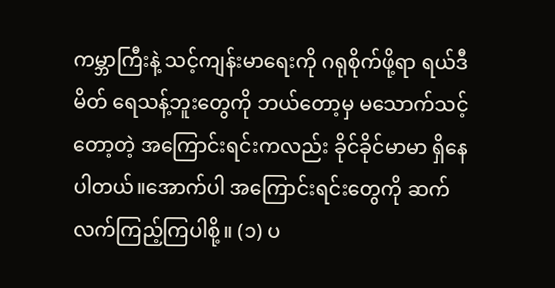ကမ္ဘာကြီးနဲ့ သင့်ကျန်းမာရေးကို ဂရုစိုက်ဖို့ရာ ရယ်ဒီ မိတ် ရေသန့်ဘူးတွေကို ဘယ်တော့မှ မသောက်သင့်တော့တဲ့ အကြောင်းရင်းကလည်း ခိုင်ခိုင်မာမာ ရှိနေပါတယ်။အောက်ပါ အကြောင်းရင်းတွေကို ဆက်လက်ကြည့်ကြပါစို့။ (၁) ပ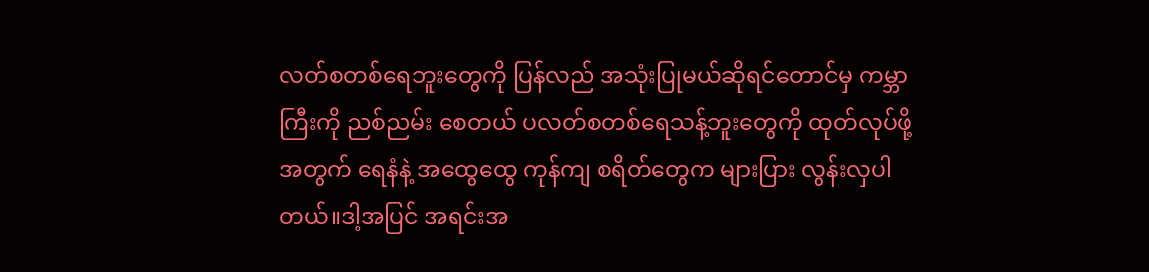လတ်စတစ်ရေဘူးတွေကို ပြန်လည် အသုံးပြုမယ်ဆိုရင်တောင်မှ ကမ္ဘာကြီးကို ညစ်ညမ်း စေတယ် ပလတ်စတစ်ရေသန့်ဘူးတွေကို ထုတ်လုပ်ဖို့အတွက် ရေနံနဲ့ အထွေထွေ ကုန်ကျ စရိတ်တွေက များပြား လွန်းလှပါတယ်။ဒါ့အပြင် အရင်းအ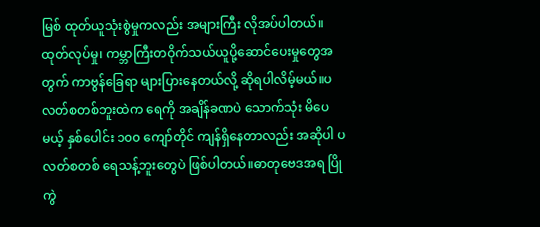မြစ် ထုတ်ယူသုံးစွဲမှုကလည်း အများကြီး လိုအပ်ပါတယ်။ထုတ်လုပ်မှု၊ ကမ္ဘာကြီးတဝိုက်သယ်ယူပို့ဆောင်ပေးမှုတွေအတွက် ကာဗွန်ခြေရာ များပြားနေတယ်လို့ ဆိုရပါလိမ့်မယ်။ပလတ်စတစ်ဘူးထဲက ရေကို အချိန်ခဏပဲ သောက်သုံး မိပေမယ့် နှစ်ပေါင်း ၁၀၀ ကျော်တိုင် ကျန်ရှိနေတာလည်း အဆိုပါ ပလတ်စတစ် ရေသန့်ဘူးတွေပဲ ဖြစ်ပါတယ်။ဓာတုဗေဒအရ ပြိုကွဲ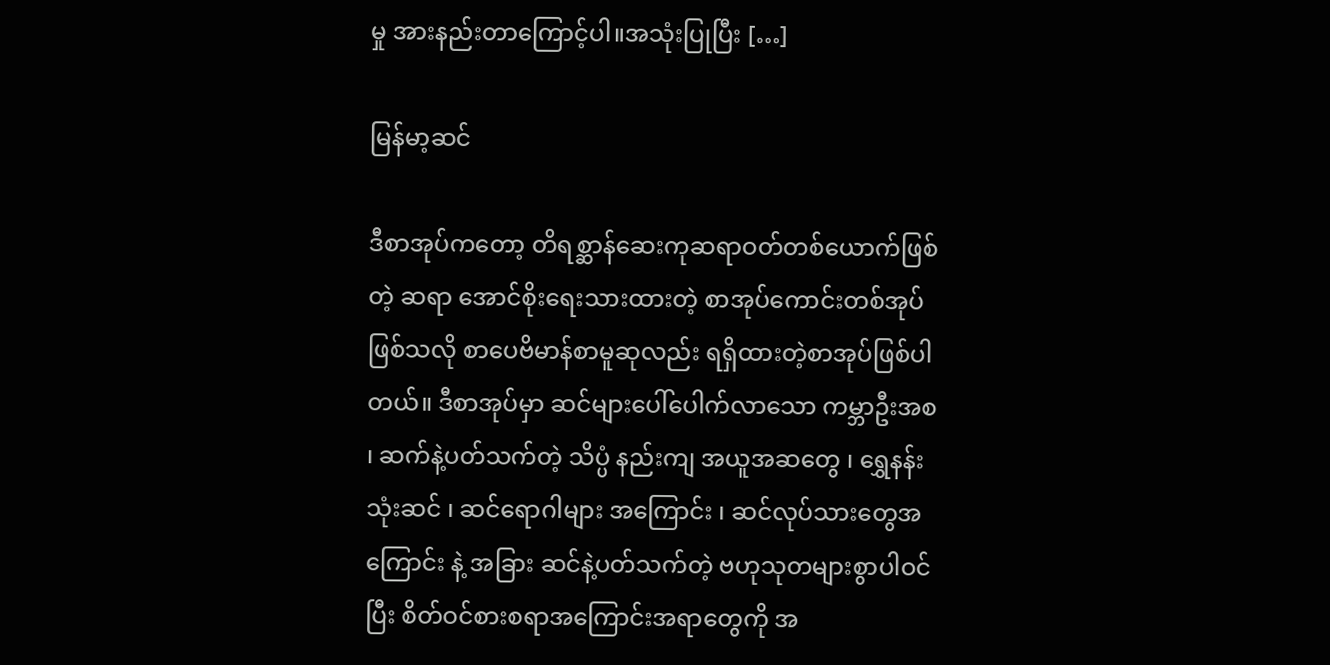မှု အားနည်းတာကြောင့်ပါ။အသုံးပြုပြီး […]

မြန်မာ့ဆင်

ဒီစာအုပ်ကတော့ တိရစ္ဆာန်ဆေးကုဆရာဝတ်တစ်ယောက်ဖြစ်တဲ့ ဆရာ အောင်စိုးရေးသားထားတဲ့ စာအုပ်ကောင်းတစ်အုပ်ဖြစ်သလို စာပေဗိမာန်စာမူဆုလည်း ရရှိထားတဲ့စာအုပ်ဖြစ်ပါတယ်။ ဒီစာအုပ်မှာ ဆင်များပေါ်ပေါက်လာသော ကမ္ဘာဦးအစ ၊ ဆက်နဲ့ပတ်သက်တဲ့ သိပ္ပံ နည်းကျ အယူအဆတွေ ၊ ရွှေနန်းသုံးဆင် ၊ ဆင်ရောဂါများ အကြောင်း ၊ ဆင်လုပ်သားတွေအကြောင်း နဲ့ အခြား ဆင်နဲ့ပတ်သက်တဲ့ ဗဟုသုတများစွာပါဝင်ပြီး စိတ်ဝင်စားစရာအကြောင်းအရာတွေကို အ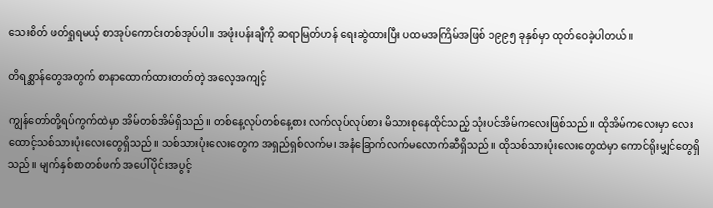သေးစိတ် ဖတ်ရှုရမယ့် စာအုပ်ကောင်းတစ်အုပ်ပါ။ အဖုံးပန်းချီကို ဆရာမြတ်ဟန် ရေးဆွဲထားပြီး ပထမအကြိမ်အဖြစ် ၁၉၉၅ ခုနှစ်မှာ ထုတ်ဝေခဲ့ပါတယ်။

တိရစ္ဆာန်တွေအတွက် စာနာထောက်ထားတတ်တဲ့ အလေ့အကျင့်

ကျွန်တော်တို့ရပ်ကွက်ထဲမှာ အိမ်တစ်အိမ်ရှိသည်။ တစ်နေ့လုပ်တစ်နေ့စား လက်လုပ်လုပ်စား မိသားစုနေထိုင်သည့် သုံးပင်အိမ်ကလေးဖြစ်သည်။ ထိုအိမ်ကလေးမှာ လေးထောင့်သစ်သားပုံးလေးတွေရှိသည်။ သစ်သားပုံးလေးတွေက အရှည်ရှစ်လက်မ၊ အနံခြောက်လက်မလောက်ဆီရှိသည်။ ထိုသစ်သားပုံးလေးတွေထဲမှာ ကောင်ရိုးမျှင်တွေရှိသည်။ မျက်နှစ်စာတစ်ဖက် အပေါ်ပိုင်းအပွင့်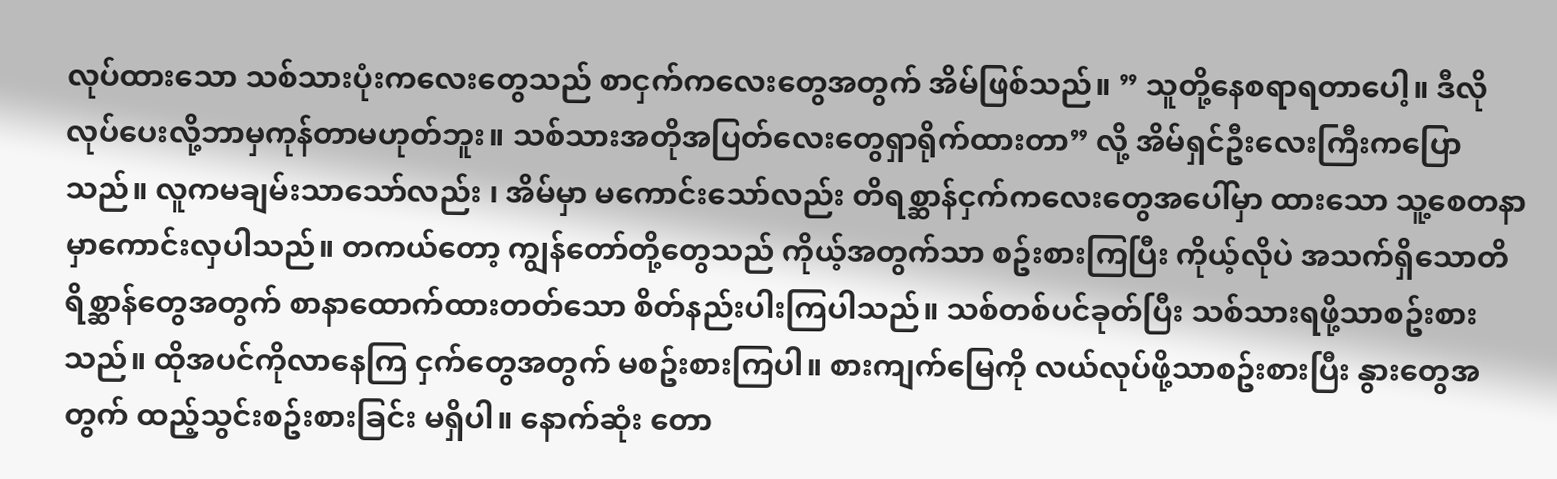လုပ်ထားသော သစ်သားပုံးကလေးတွေသည် စာငှက်ကလေးတွေအတွက် အိမ်ဖြစ်သည်။ ” သူတို့နေစရာရတာပေါ့။ ဒီလိုလုပ်ပေးလို့ဘာမှကုန်တာမဟုတ်ဘူး။ သစ်သားအတိုအပြတ်လေးတွေရှာရိုက်ထားတာ” လို့ အိမ်ရှင်ဦးလေးကြီးကပြောသည်။ လူကမချမ်းသာသော်လည်း ၊ အိမ်မှာ မကောင်းသော်လည်း တိရစ္ဆာန်ငှက်ကလေးတွေအပေါ်မှာ ထားသော သူ့စေတနာမှာကောင်းလှပါသည်။ တကယ်တော့ ကျွန်တော်တို့တွေသည် ကိုယ့်အတွက်သာ စဥ်းစားကြပြီး ကိုယ့်လိုပဲ အသက်ရှိသောတိရိစ္ဆာန်တွေအတွက် စာနာထောက်ထားတတ်သော စိတ်နည်းပါးကြပါသည်။ သစ်တစ်ပင်ခုတ်ပြီး သစ်သားရဖို့သာစဥ်းစားသည်။ ထိုအပင်ကိုလာနေကြ ငှက်တွေအတွက် မစဥ်းစားကြပါ။ စားကျက်မြေကို လယ်လုပ်ဖို့သာစဥ်းစားပြီး နွားတွေအတွက် ထည့်သွင်းစဥ်းစားခြင်း မရှိပါ။ နောက်ဆုံး တော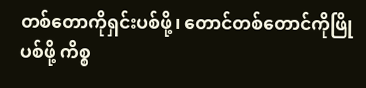တစ်တောကိုရှင်းပစ်ဖို့၊ တောင်တစ်တောင်ကိုဖြိုပစ်ဖို့ ကိစ္စ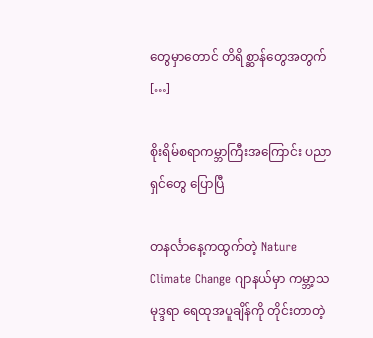တွေမှာတောင် တိရိစ္ဆာန်တွေအတွက် […]

စိုးရိမ်စရာကမ္ဘာကြီးအကြောင်း ပညာရှင်တွေ ပြောပြီ

တနင်္လာနေ့ကထွက်တဲ့ Nature Climate Change ဂျာနယ်မှာ ကမ္ဘာ့သမုဒ္ဒရာ ရေထုအပူချိန်ကို တိုင်းတာတဲ့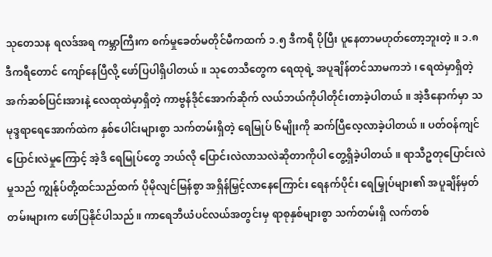သုတေသန ရလဒ်အရ ကမ္ဘာကြီးက စက်မှုခေတ်မတိုင်မီကထက် ၁.၅ ဒီကရီ ပိုပြီး ပူနေတာမဟုတ်တော့ဘူးတဲ့ ။ ၁.၈ ဒီကရီတောင် ကျော်နေပြီလို့ ဖော်ပြပါရှိပါတယ်။ သုတေသီတွေက ရေထုရဲ့ အပူချိန်တင်သာမကဘဲ ၊ ရေထဲမှာရှိတဲ့ အက်ဆစ်ပြင်းအားနဲ့ လေထုထဲမှာရှိတဲ့ ကာဗွန်ဒိုင်အောက်ဆိုက် လယ်ဘယ်ကိုပါတိုင်းတာခဲ့ပါတယ်။ အဲ့ဒီနောက်မှာ သမုဒ္ဒရာရေအောက်ထဲက နှစ်ပေါင်းများစွာ သက်တမ်းရှိတဲ့ ရေမြုပ် ၆မျိုးကို ဆက်ပြီလေ့လာခဲ့ပါတယ်။ ပတ်ဝန်ကျင်ပြောင်းလဲမှုကြောင့် အဲ့ဒိ ရေမြုပ်တွေ ဘယ်လို ပြောင်းလဲလာသလဲဆိုတာကိုပါ တွေ့ရှိခဲ့ပါတယ်။ ရာသီဥတုပြောင်းလဲမှုသည် ကျွန်ုပ်တို့ထင်သည်ထက် ပိုမိုလျင်မြန်စွာ အရှိန်မြှင့်လာနေကြောင်း ရေနက်ပိုင်း ရေမြှုပ်များ၏ အပူချိန်မှတ်တမ်းများက ဖော်ပြနိုင်ပါသည်။ ကာရေဘီယံပင်လယ်အတွင်းမှ ရာစုနှစ်များစွာ သက်တမ်းရှိ လက်တစ်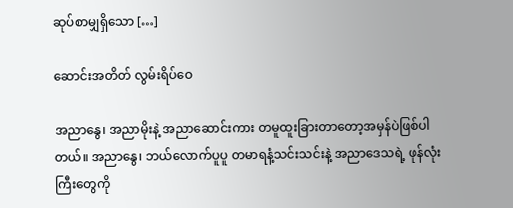ဆုပ်စာမျှရှိသော […]

ဆောင်းအတိတ် လွမ်းရိပ်ဝေ

အညာနွေ၊ အညာမိုးနဲ့ အညာဆောင်းကား တမူထူးခြားတာတော့အမှန်ပဲဖြစ်ပါတယ်။ အညာနွေ၊ ဘယ်လောက်ပူပူ တမာရနံ့သင်းသင်းနဲ့ အညာဒေသရဲ့ ဖုန်လုံးကြီးတွေကို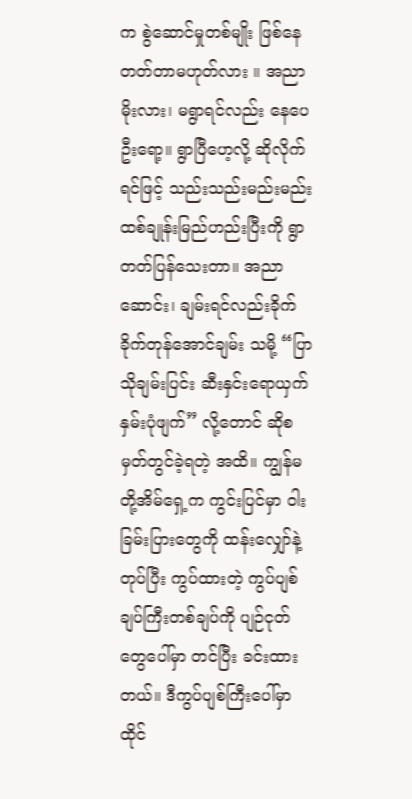က စွဲဆောင်မှုတစ်မျိုး ဖြစ်နေတတ်တာမဟုတ်လား ။ အညာမိုးလား၊ မရွာရင်လည်း နေပေဦးရော့။ ရွာပြီဟေ့လို့ ဆိုလိုက်ရင်ဖြင့် သည်းသည်းမည်းမည်း ထစ်ချုန်းမြည်ဟည်းပြီးကို ရွာတတ်ပြန်သေးတာ။ အညာဆောင်း၊ ချမ်းရင်လည်းခိုက်ခိုက်တုန်အောင်ချမ်း သမို့ “ပြာသိုချမ်းပြင်း ဆီးနှင်းရောယှက် နှမ်းပုံဖျက်” လို့တောင် ဆိုစမှတ်တွင်ခဲ့ရတဲ့ အထိ။ ကျွန်မတို့အိမ်ရှေ့က ကွင်းပြင်မှာ ဝါးခြမ်းပြားတွေကို ထန်းလျှော်နဲ့တုပ်ပြီး ကွပ်ထားတဲ့ ကွပ်ပျစ်ချပ်ကြီးတစ်ချပ်ကို ပျဉ်ငုတ်တွေပေါ်မှာ တင်ပြီး ခင်းထားတယ်။ ဒီကွပ်ပျစ်ကြီးပေါ်မှာ ထိုင်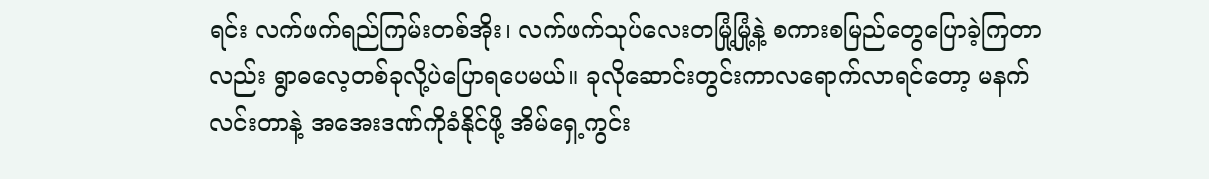ရင်း လက်ဖက်ရည်ကြမ်းတစ်အိုး၊ လက်ဖက်သုပ်လေးတမြုံ့မြုံ့နဲ့ စကားစမြည်တွေပြောခဲ့ကြတာလည်း ရွာဓလေ့တစ်ခုလို့ပဲပြောရပေမယ်။ ခုလိုဆောင်းတွင်းကာလရောက်လာရင်တော့ မနက်လင်းတာနဲ့ အအေးဒဏ်ကိုခံနိုင်ဖို့ အိမ်ရှေ့ကွင်း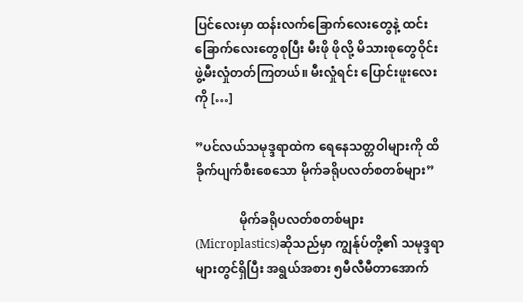ပြင်လေးမှာ ထန်းလက်ခြောက်လေးတွေနဲ့ ထင်းခြောက်လေးတွေစုပြီး မီးဖို ဖိုလို့ မိသားစုတွေဝိုင်းဖွဲ့မီးလှုံတတ်ကြတယ်။ မီးလှုံရင်း ပြောင်းဖူးလေးကို […]

”ပင်လယ်သမုဒ္ဒရာထဲက ရေနေသတ္တဝါများကို ထိခိုက်ပျက်စီးစေသော မိုက်ခရိုပလတ်စတစ်များ”

              မိုက်ခရိုပလတ်စတစ်များ (Microplastics)ဆိုသည်မှာ ကျွန်ုပ်တို့၏ သမုဒ္ဒရာများတွင်ရှိပြီး အရွယ်အစား ၅မီလီမီတာအောက်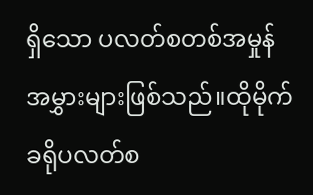ရှိသော ပလတ်စတစ်အမှုန်အမွှားများဖြစ်သည်။ထိုမိုက်ခရိုပလတ်စ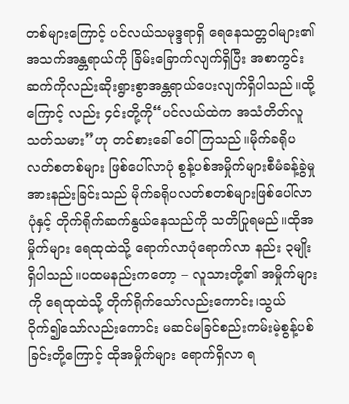တစ်များကြောင့် ပင်လယ်သမုဒ္ဒရာရှိ ရေနေသတ္တဝါများ၏ အသက်အန္တရာယ်ကို ခြိမ်းခြောက်လျက်ရှိပြီး အစာကွင်းဆက်ကိုလည်းဆိုးရွားစွာအန္တရာယ်ပေးလျက်ရှိပါသည်။ထို့ကြောင့် လည်း ၄င်းတို့ကို“ပင်လယ်ထဲက အသံတိတ်လူသတ်သမား”ဟု တင်စားခေါ် ဝေါ်ကြသည်။မိုက်ခရိုပလတ်စတစ်များ ဖြစ်ပေါ်လာပုံ စွန့်ပစ်အမှိုက်များစီမံခန့်ခွဲမှုအားနည်းခြင်းသည် မိုက်ခရိုပလတ်စတစ်များဖြစ်ပေါ်လာပုံနှင့် တိုက်ရိုက်ဆက်နွယ်နေသည်ကို သတိပြုရမည်။ထိုအမှိုက်များ ရေထုထဲသို့ ရောက်လာပုံရောက်လာ နည်း ၃မျိုးရှိပါသည်။ပထမနည်းကတော့ – လူသားတို့၏ အမှိုက်များကို ရေထုထဲသို့ တိုက်ရိုက်သော်လည်းကောင်း၊သွယ် ဝိုက်၍သော်လည်းကောင်း မဆင်မခြင်စည်းကမ်းမဲ့စွန့်ပစ်ခြင်းတို့ကြောင့် ထိုအမှိုက်များ ရောက်ရှိလာ ရ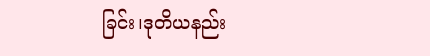ခြင်း၊ဒုတိယနည်း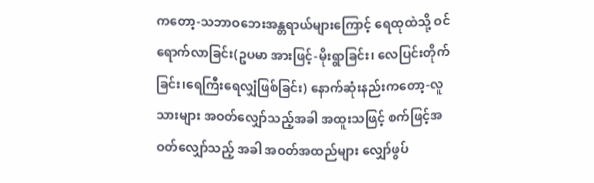ကတော့-သဘာဝဘေးအန္တရာယ်များကြောင့် ရေထုထဲသို့ ဝင်ရောက်လာခြင်း(ဥပမာ အားဖြင့်-မိုးရွာခြင်း၊ လေပြင်းတိုက်ခြင်း၊ရေကြီးရေလျှံဖြစ်ခြင်း) နောက်ဆုံးနည်းကတော့-လူသားများ အဝတ်လျှော်သည့်အခါ အထူးသဖြင့် စက်ဖြင့်အဝတ်လျှော်သည့် အခါ အဝတ်အထည်များ လျှော်ဖွပ်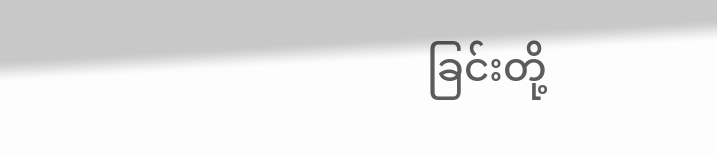ခြင်းတို့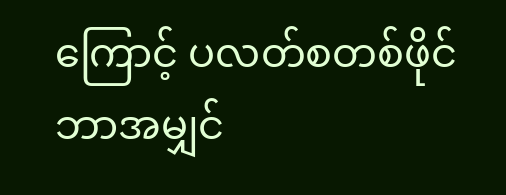ကြောင့် ပလတ်စတစ်ဖိုင်ဘာအမျှင်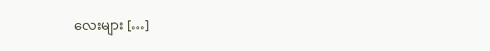လေးများ […]